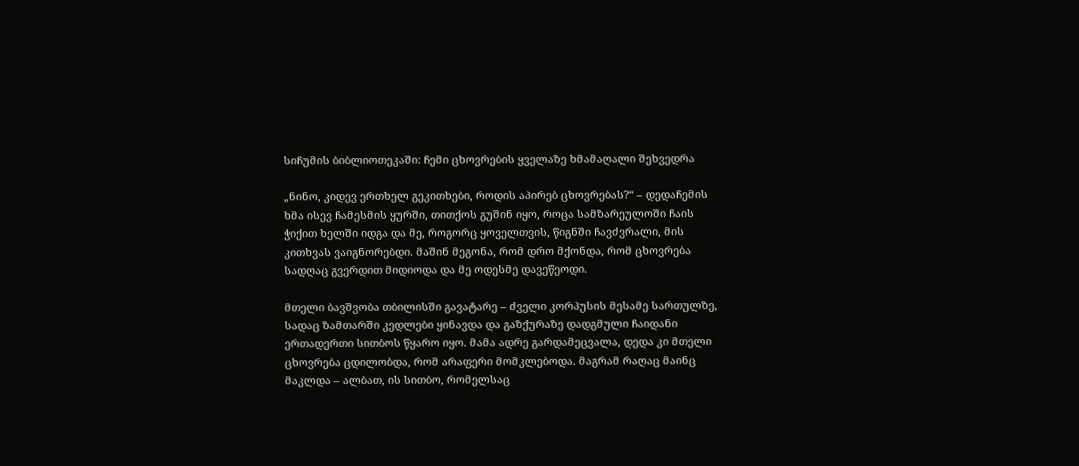სიჩუმის ბიბლიოთეკაში: ჩემი ცხოვრების ყველაზე ხმამაღალი შეხვედრა

„ნინო, კიდევ ერთხელ გეკითხები, როდის აპირებ ცხოვრებას?“ – დედაჩემის ხმა ისევ ჩამესმის ყურში, თითქოს გუშინ იყო, როცა სამზარეულოში ჩაის ჭიქით ხელში იდგა და მე, როგორც ყოველთვის, წიგნში ჩავძვრალი, მის კითხვას ვაიგნორებდი. მაშინ მეგონა, რომ დრო მქონდა, რომ ცხოვრება სადღაც გვერდით მიდიოდა და მე ოდესმე დავეწეოდი.

მთელი ბავშვობა თბილისში გავატარე – ძველი კორპუსის მესამე სართულზე, სადაც ზამთარში კედლები ყინავდა და გაზქურაზე დადგმული ჩაიდანი ერთადერთი სითბოს წყარო იყო. მამა ადრე გარდამეცვალა, დედა კი მთელი ცხოვრება ცდილობდა, რომ არაფერი მომკლებოდა. მაგრამ რაღაც მაინც მაკლდა – ალბათ, ის სითბო, რომელსაც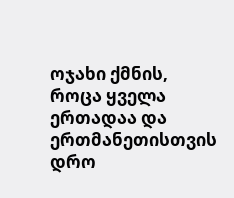ოჯახი ქმნის, როცა ყველა ერთადაა და ერთმანეთისთვის დრო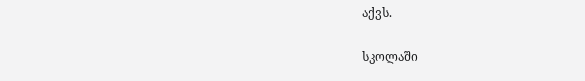აქვს.

სკოლაში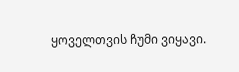ყოველთვის ჩუმი ვიყავი.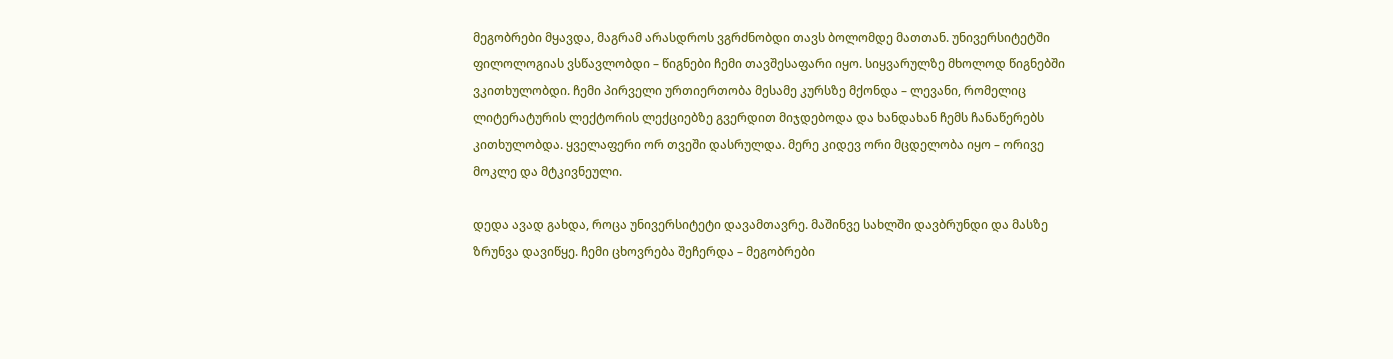მეგობრები მყავდა, მაგრამ არასდროს ვგრძნობდი თავს ბოლომდე მათთან. უნივერსიტეტში ფილოლოგიას ვსწავლობდი – წიგნები ჩემი თავშესაფარი იყო. სიყვარულზე მხოლოდ წიგნებში ვკითხულობდი. ჩემი პირველი ურთიერთობა მესამე კურსზე მქონდა – ლევანი, რომელიც ლიტერატურის ლექტორის ლექციებზე გვერდით მიჯდებოდა და ხანდახან ჩემს ჩანაწერებს კითხულობდა. ყველაფერი ორ თვეში დასრულდა. მერე კიდევ ორი მცდელობა იყო – ორივე მოკლე და მტკივნეული.

დედა ავად გახდა, როცა უნივერსიტეტი დავამთავრე. მაშინვე სახლში დავბრუნდი და მასზე ზრუნვა დავიწყე. ჩემი ცხოვრება შეჩერდა – მეგობრები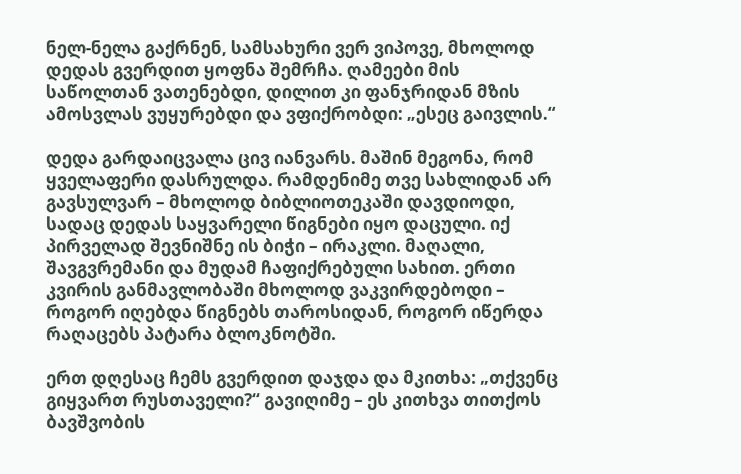ნელ-ნელა გაქრნენ, სამსახური ვერ ვიპოვე, მხოლოდ დედას გვერდით ყოფნა შემრჩა. ღამეები მის საწოლთან ვათენებდი, დილით კი ფანჯრიდან მზის ამოსვლას ვუყურებდი და ვფიქრობდი: „ესეც გაივლის.“

დედა გარდაიცვალა ცივ იანვარს. მაშინ მეგონა, რომ ყველაფერი დასრულდა. რამდენიმე თვე სახლიდან არ გავსულვარ – მხოლოდ ბიბლიოთეკაში დავდიოდი, სადაც დედას საყვარელი წიგნები იყო დაცული. იქ პირველად შევნიშნე ის ბიჭი – ირაკლი. მაღალი, შავგვრემანი და მუდამ ჩაფიქრებული სახით. ერთი კვირის განმავლობაში მხოლოდ ვაკვირდებოდი – როგორ იღებდა წიგნებს თაროსიდან, როგორ იწერდა რაღაცებს პატარა ბლოკნოტში.

ერთ დღესაც ჩემს გვერდით დაჯდა და მკითხა: „თქვენც გიყვართ რუსთაველი?“ გავიღიმე – ეს კითხვა თითქოს ბავშვობის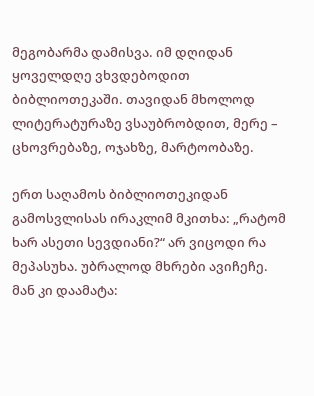მეგობარმა დამისვა. იმ დღიდან ყოველდღე ვხვდებოდით ბიბლიოთეკაში. თავიდან მხოლოდ ლიტერატურაზე ვსაუბრობდით, მერე – ცხოვრებაზე, ოჯახზე, მარტოობაზე.

ერთ საღამოს ბიბლიოთეკიდან გამოსვლისას ირაკლიმ მკითხა: „რატომ ხარ ასეთი სევდიანი?“ არ ვიცოდი რა მეპასუხა. უბრალოდ მხრები ავიჩეჩე. მან კი დაამატა: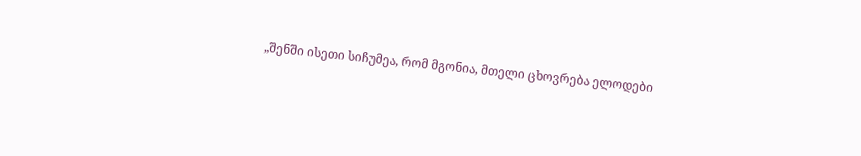„შენში ისეთი სიჩუმეა, რომ მგონია, მთელი ცხოვრება ელოდები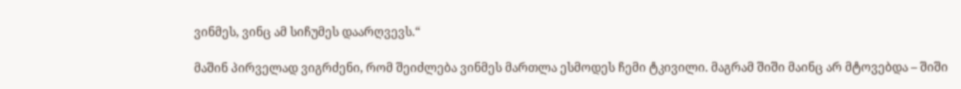ვინმეს, ვინც ამ სიჩუმეს დაარღვევს.“

მაშინ პირველად ვიგრძენი, რომ შეიძლება ვინმეს მართლა ესმოდეს ჩემი ტკივილი. მაგრამ შიში მაინც არ მტოვებდა – შიში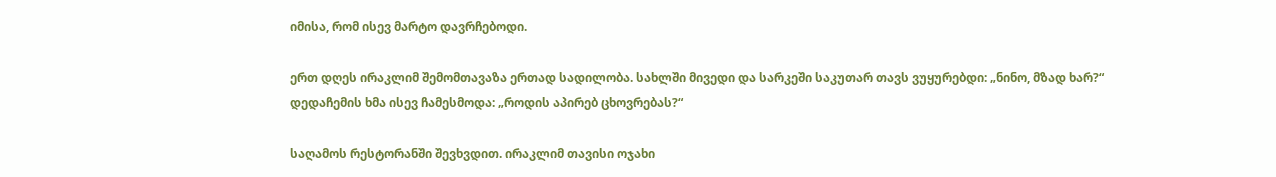იმისა, რომ ისევ მარტო დავრჩებოდი.

ერთ დღეს ირაკლიმ შემომთავაზა ერთად სადილობა. სახლში მივედი და სარკეში საკუთარ თავს ვუყურებდი: „ნინო, მზად ხარ?“ დედაჩემის ხმა ისევ ჩამესმოდა: „როდის აპირებ ცხოვრებას?“

საღამოს რესტორანში შევხვდით. ირაკლიმ თავისი ოჯახი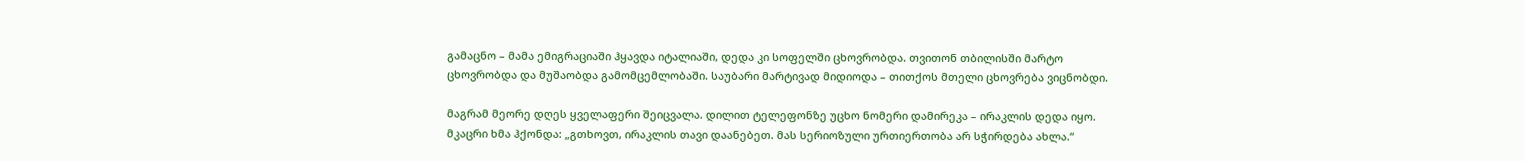გამაცნო – მამა ემიგრაციაში ჰყავდა იტალიაში, დედა კი სოფელში ცხოვრობდა. თვითონ თბილისში მარტო ცხოვრობდა და მუშაობდა გამომცემლობაში. საუბარი მარტივად მიდიოდა – თითქოს მთელი ცხოვრება ვიცნობდი.

მაგრამ მეორე დღეს ყველაფერი შეიცვალა. დილით ტელეფონზე უცხო ნომერი დამირეკა – ირაკლის დედა იყო. მკაცრი ხმა ჰქონდა: „გთხოვთ, ირაკლის თავი დაანებეთ. მას სერიოზული ურთიერთობა არ სჭირდება ახლა.“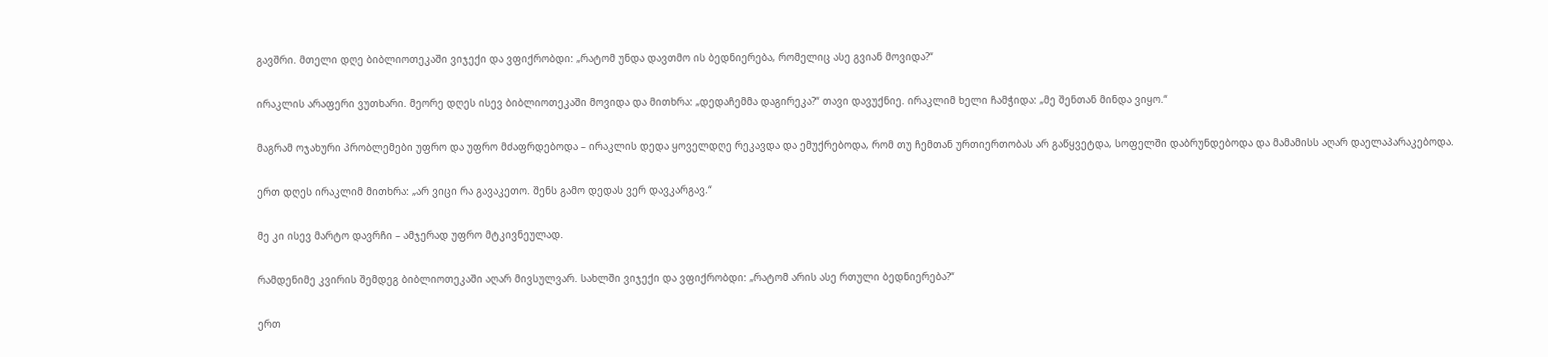გავშრი. მთელი დღე ბიბლიოთეკაში ვიჯექი და ვფიქრობდი: „რატომ უნდა დავთმო ის ბედნიერება, რომელიც ასე გვიან მოვიდა?“

ირაკლის არაფერი ვუთხარი. მეორე დღეს ისევ ბიბლიოთეკაში მოვიდა და მითხრა: „დედაჩემმა დაგირეკა?“ თავი დავუქნიე. ირაკლიმ ხელი ჩამჭიდა: „მე შენთან მინდა ვიყო.“

მაგრამ ოჯახური პრობლემები უფრო და უფრო მძაფრდებოდა – ირაკლის დედა ყოველდღე რეკავდა და ემუქრებოდა, რომ თუ ჩემთან ურთიერთობას არ გაწყვეტდა, სოფელში დაბრუნდებოდა და მამამისს აღარ დაელაპარაკებოდა.

ერთ დღეს ირაკლიმ მითხრა: „არ ვიცი რა გავაკეთო. შენს გამო დედას ვერ დავკარგავ.“

მე კი ისევ მარტო დავრჩი – ამჯერად უფრო მტკივნეულად.

რამდენიმე კვირის შემდეგ ბიბლიოთეკაში აღარ მივსულვარ. სახლში ვიჯექი და ვფიქრობდი: „რატომ არის ასე რთული ბედნიერება?“

ერთ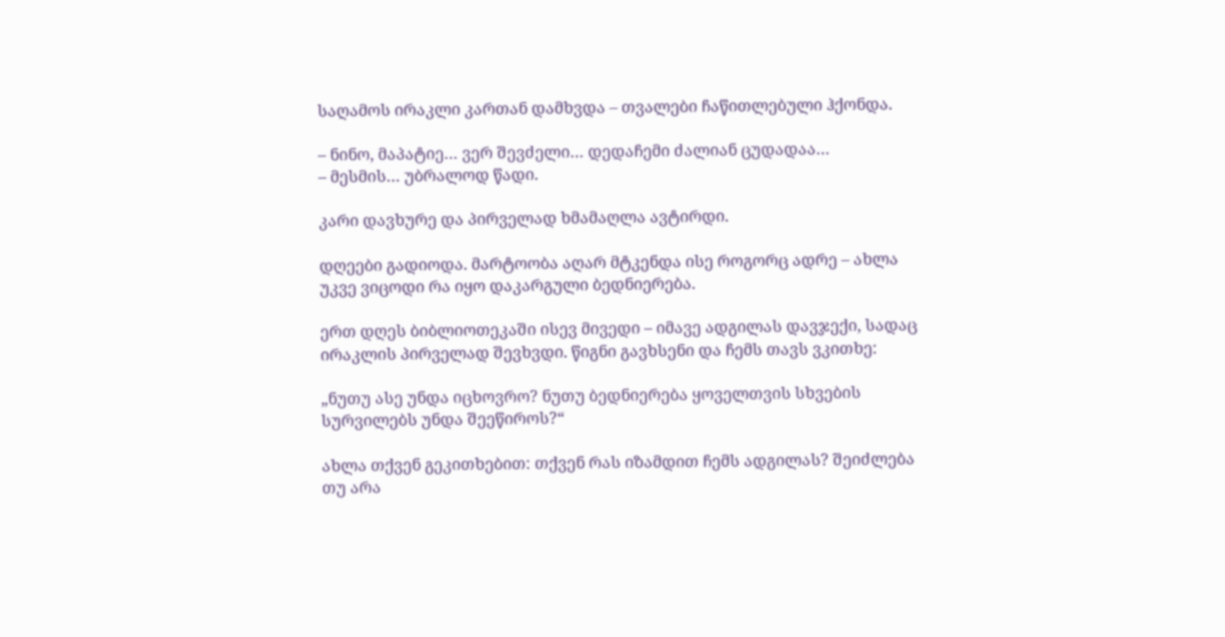საღამოს ირაკლი კართან დამხვდა – თვალები ჩაწითლებული ჰქონდა.

– ნინო, მაპატიე… ვერ შევძელი… დედაჩემი ძალიან ცუდადაა…
– მესმის… უბრალოდ წადი.

კარი დავხურე და პირველად ხმამაღლა ავტირდი.

დღეები გადიოდა. მარტოობა აღარ მტკენდა ისე როგორც ადრე – ახლა უკვე ვიცოდი რა იყო დაკარგული ბედნიერება.

ერთ დღეს ბიბლიოთეკაში ისევ მივედი – იმავე ადგილას დავჯექი, სადაც ირაკლის პირველად შევხვდი. წიგნი გავხსენი და ჩემს თავს ვკითხე:

„ნუთუ ასე უნდა იცხოვრო? ნუთუ ბედნიერება ყოველთვის სხვების სურვილებს უნდა შეეწიროს?“

ახლა თქვენ გეკითხებით: თქვენ რას იზამდით ჩემს ადგილას? შეიძლება თუ არა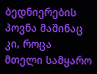ბედნიერების პოვნა მაშინაც კი, როცა მთელი სამყარო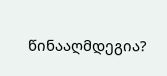წინააღმდეგია?